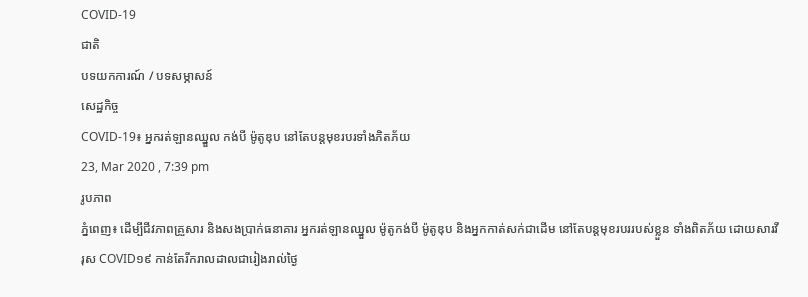COVID-19
ជាតិ
បទយកការណ៍ / បទសម្ភាសន៍
សេដ្ឋកិច្ច
COVID-19៖ អ្នករត់ឡានឈ្នួល កង់បី ម៉ូតូឌុប នៅតែបន្តមុខរបរទាំងភិតភ័យ
23, Mar 2020 , 7:39 pm
រូបភាព
ភ្នំពេញ៖ ដើម្បីជីវភាពគ្រួសារ និងសងប្រាក់ធនាគារ អ្នករត់ឡានឈ្នួល ម៉ូតូកង់បី ម៉ូតូឌុប និងអ្នកកាត់សក់ជាដើម នៅតែបន្តមុខរបររបស់ខ្លួន ទាំងពិតភ័យ ដោយសារវីរុស COVID១៩ កាន់តែរីករាលដាលជារៀងរាល់ថ្ងៃ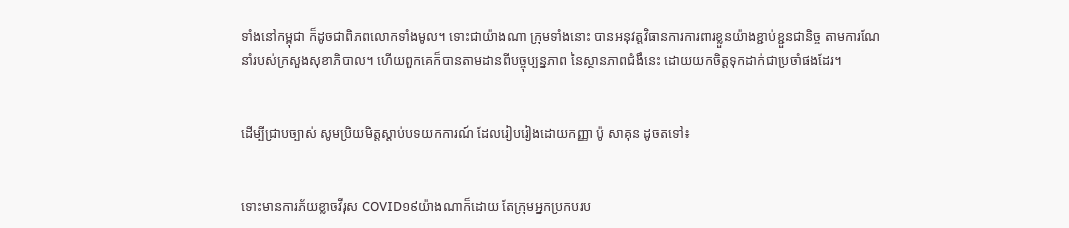ទាំងនៅកម្ពុជា ក៏ដូចជាពិភពលោកទាំងមូល។ ទោះជាយ៉ាងណា ក្រុមទាំងនោះ បានអនុវត្តវិធានការការពារខ្លួនយ៉ាងខ្ជាប់ខ្ជួនជានិច្ច តាមការណែនាំរបស់ក្រសួងសុខាភិបាល។ ហើយពួកគេក៏បានតាមដានពីបច្ចុប្បន្នភាព នៃស្ថានភាពជំងឹនេះ ដោយយកចិត្តទុកដាក់ជាប្រចាំផងដែរ។


ដើម្បីជ្រាបច្បាស់ សូមប្រិយមិត្តស្ដាប់បទយកការណ៍ ដែលរៀបរៀងដោយកញ្ញា ប៉ូ សាគុន ដូចតទៅ៖


ទោះមានការភ័យខ្លាចវីរុស COVID១៩យ៉ាងណាក៏ដោយ តែក្រុមអ្នកប្រកបរប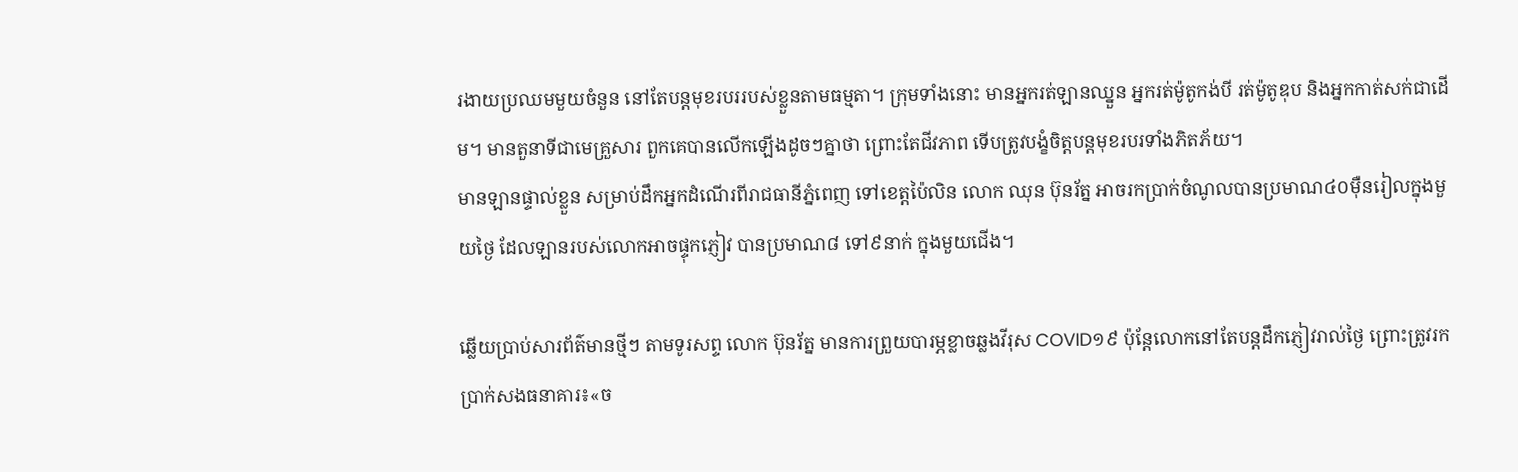រងាយប្រឈមមួយចំនួន នៅតែបន្តមុខរបររបស់ខ្លួនតាមធម្មតា។ ក្រុមទាំងនោះ មានអ្នករត់ឡានឈ្នួន អ្នករត់ម៉ូតូកង់បី រត់ម៉ូតូឌុប និងអ្នកកាត់សក់ជាដើម។ មានតួនាទីជាមេគ្រួសារ ពួកគេបានលើកឡើងដូចៗគ្នាថា ព្រោះតែជីវភាព ទើបត្រូវបង្ខំចិត្តបន្តមុខរបរទាំងភិតភ័យ។
មានឡានផ្ទាល់ខ្លួន សម្រាប់ដឹកអ្នកដំណើរពីរាជធានីភ្នំពេញ ទៅខេត្តប៉ៃលិន លោក ឈុន ប៊ុនរ័ត្ន អាចរកប្រាក់ចំណូលបានប្រមាណ៤០ម៉ឺនរៀលក្នុងមួយថ្ងៃ ដែលឡានរបស់លោកអាចផ្ទុកភ្ញៀវ បានប្រមាណ៨ ទៅ៩នាក់ ក្នុងមួយជើង។

ឆ្លើយប្រាប់សារព័ត៌មានថ្មីៗ តាមទូរសព្ទ លោក ប៊ុនរ័ត្ន មានការព្រួយបារម្ភខ្លាចឆ្លងវីរុស COVID១៩ ប៉ុន្តែលោកនៅតែបន្តដឹកភ្ញៀវរាល់ថ្ងៃ ព្រោះត្រូវរកប្រាក់សងធនាគារ៖«ច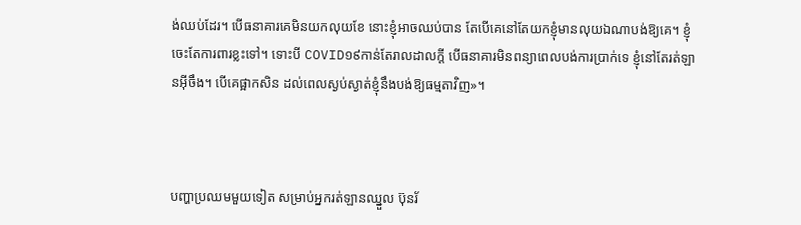ង់ឈប់ដែរ។ បើធនាគារគេមិនយកលុយខែ នោះខ្ញុំអាចឈប់បាន តែបើគេនៅតែយកខ្ញុំមានលុយឯណាបង់ឱ្យគេ។ ខ្ញុំចេះតែការពារខ្លះទៅ។ ទោះបី COVID១៩កាន់តែរាលដាលក្ដី បើធនាគារមិនពន្យាពេលបង់ការប្រាក់ទេ ខ្ញុំនៅតែរត់ឡានអ៊ីចឹង។ បើគេផ្អាកសិន ដល់ពេលស្ងប់ស្ងាត់ខ្ញុំនឹងបង់ឱ្យធម្មតាវិញ»។



បញ្ហាប្រឈមមួយទៀត សម្រាប់អ្នករត់ឡានឈ្នួល ប៊ុនរ័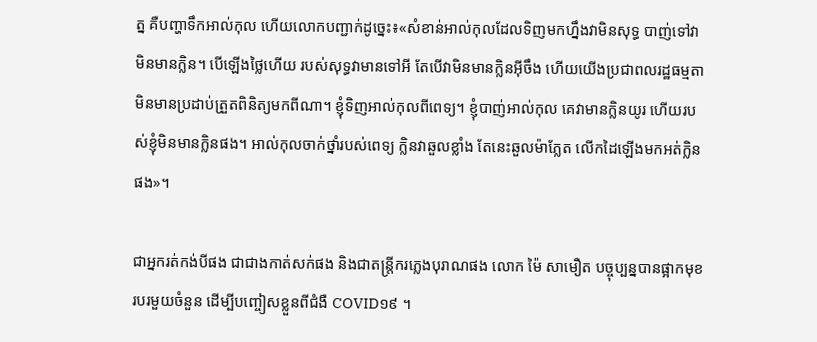ត្ន គឺបញ្ហាទឹកអាល់កុល ហើយលោកបញ្ជាក់ដូច្នេះ៖«សំខាន់អាល់កុលដែលទិញមកហ្នឹងវាមិនសុទ្ធ បាញ់ទៅវាមិនមានក្លិន។ បើឡើងថ្លៃហើយ របស់សុទ្ធវាមានទៅអី តែបើវាមិនមានក្លិនអ៊ីចឹង ហើយយើងប្រជាពលរដ្ឋធម្មតា មិនមានប្រដាប់ត្រួតពិនិត្យមកពីណា។ ខ្ញុំទិញអាល់កុលពីពេទ្យ។ ខ្ញុំបាញ់អាល់កុល គេវាមានក្លិនយូរ ហើយរបស់ខ្ញុំមិនមានក្លិនផង។ អាល់កុលចាក់ថ្នាំរបស់ពេទ្យ ក្លិនវាឆួលខ្លាំង តែនេះឆួលម៉ាភ្លែត លើកដៃឡើងមកអត់ក្លិនផង»។

ជាអ្នករត់កង់បីផង ជាជាងកាត់សក់ផង និងជាតន្ត្រីករភ្លេងបុរាណផង លោក ម៉ៃ សាមឿត បច្ចុប្បន្នបានផ្អាកមុខរបរមួយចំនួន ដើម្បីបញ្ចៀសខ្លួនពីជំងឺ COVID១៩ ។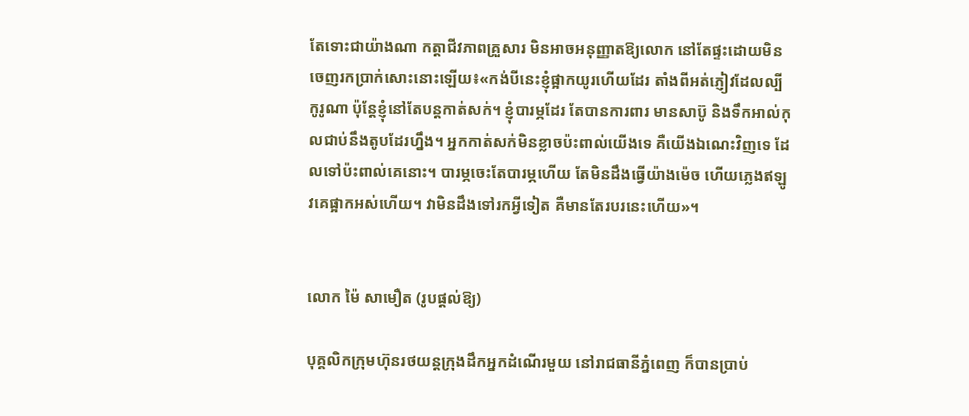តែទោះជាយ៉ាងណា កត្តាជីវភាពគ្រួសារ មិនអាចអនុញ្ញាតឱ្យលោក នៅតែផ្ទះដោយមិនចេញរកប្រាក់សោះនោះឡើយ៖«កង់បីនេះខ្ញុំផ្អាកយូរហើយដែរ តាំងពីអត់ភ្ញៀវដែលល្បីកូរូណា ប៉ុន្តែខ្ញុំនៅតែបន្តកាត់សក់។ ខ្ញុំបារម្ភដែរ តែបានការពារ មានសាប៊ូ និងទឹកអាល់កុលជាប់នឹងតូបដែរហ្នឹង។ អ្នកកាត់សក់មិនខ្លាចប៉ះពាល់យើងទេ គឺយើងឯណេះវិញទេ ដែលទៅប៉ះពាល់គេនោះ។ បារម្ភចេះតែបារម្ភហើយ តែមិនដឹងធ្វើយ៉ាងម៉េច ហើយភ្លេងឥឡូវគេផ្អាកអស់ហើយ។ វាមិនដឹងទៅរកអ្វីទៀត គឺមានតែរបរនេះហើយ»។


លោក ម៉ៃ សាមឿត (រូបផ្ដល់ឱ្យ)

បុគ្គលិកក្រុមហ៊ុនរថយន្តក្រុងដឹកអ្នកដំណើរមួយ នៅរាជធានីភ្នំពេញ ក៏បានប្រាប់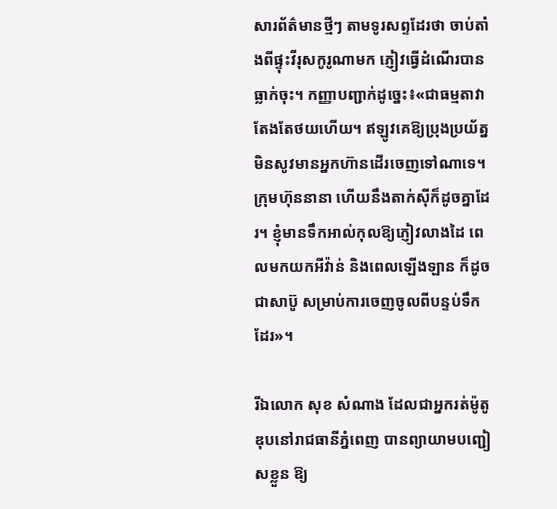សារព័ត៌មានថ្មីៗ តាមទូរសព្ទដែរថា ចាប់តាំងពីផ្ទុះវីរុសកូរូណាមក ភ្ញៀវធ្វើដំណើរបានធ្លាក់ចុះ។ កញ្ញាបញ្ជាក់ដូច្នេះ៖«ជាធម្មតាវាតែងតែថយហើយ។ ឥឡូវគេឱ្យប្រុងប្រយ័ត្ន មិនសូវមានអ្នកហ៊ានដើរចេញទៅណាទេ។ ក្រុមហ៊ុននានា ហើយនឹងតាក់ស៊ីក៏ដូចគ្នាដែរ។ ខ្ញុំមានទឹកអាល់កុលឱ្យភ្ញៀវលាងដៃ ពេលមកយកអីវ៉ាន់ និងពេលឡើងឡាន ក៏ដូចជាសាប៊ូ សម្រាប់ការចេញចូលពីបន្ទប់ទឹកដែរ»។

រីឯលោក សុខ សំណាង ដែលជាអ្នករត់ម៉ូតូឌុបនៅរាជធានីភ្នំពេញ បានព្យាយាមបញ្ជៀសខ្លួន ឱ្យ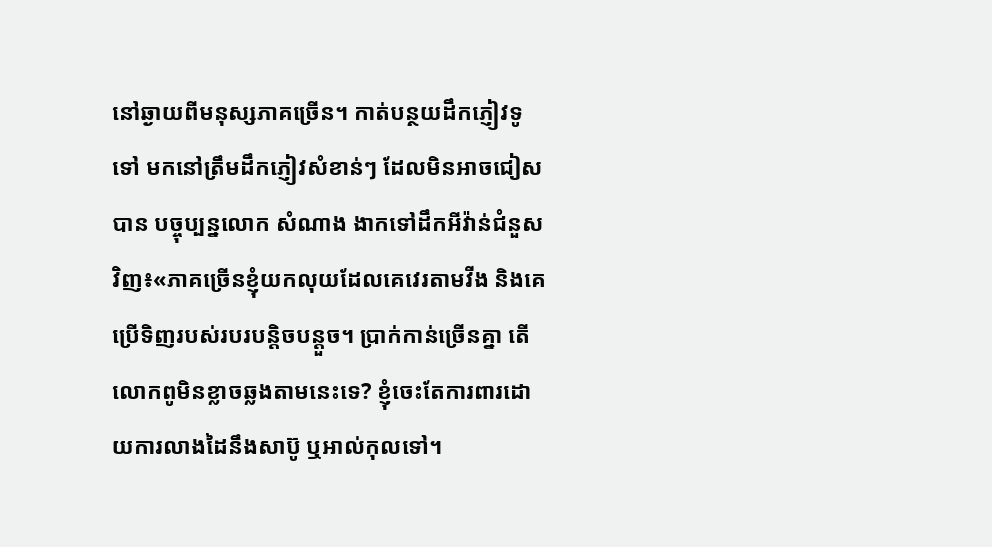នៅឆ្ងាយពីមនុស្សភាគច្រើន។ កាត់បន្ថយដឹកភ្ញៀវទូទៅ មកនៅត្រឹមដឹកភ្ញៀវសំខាន់ៗ ដែលមិនអាចជៀសបាន បច្ចុប្បន្នលោក សំណាង ងាកទៅដឹកអីវ៉ាន់ជំនួសវិញ៖«ភាគច្រើនខ្ញុំយកលុយដែលគេវេរតាមវីង និងគេប្រើទិញរបស់របរបន្តិចបន្តួច។ ប្រាក់កាន់ច្រើនគ្នា តើលោកពូមិនខ្លាចឆ្លងតាមនេះទេ? ខ្ញុំចេះតែការពារដោយការលាងដៃនឹងសាប៊ូ ឬអាល់កុលទៅ។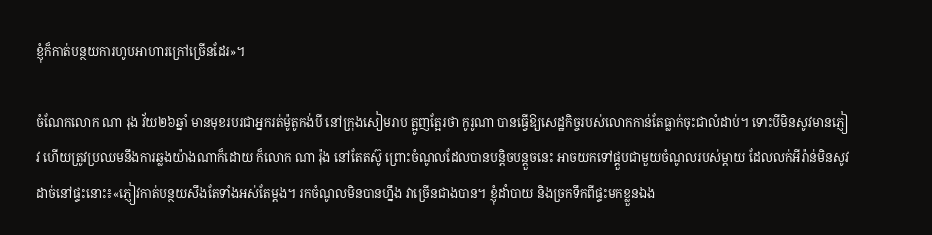ខ្ញុំក៏កាត់បន្ថយការហូបអាហារក្រៅច្រើនដែរ»។

ចំណែកលោក ណា រុង វ័យ២៦ឆ្នាំ មានមុខរបរជាអ្នករត់ម៉ូតូកង់បី នៅក្រុងសៀមរាប ត្អូញត្អែរថា កូរូណា បានធ្វើឱ្យសេដ្ឋកិច្ចរបស់លោកកាន់តែធ្លាក់ចុះជាលំដាប់។ ទោះបីមិនសូវមានភ្ញៀវ ហើយត្រូវប្រឈមនឹងការឆ្លងយ៉ាងណាក៏ដោយ ក៏លោក ណា រ៉ុង នៅតែតស៊ូ ព្រោះចំណូលដែលបានបន្តិចបន្តួចនេះ អាចយកទៅផ្គួបជាមួយចំណូលរបស់ម្ដាយ ដែលលក់អីរ៉ាន់មិនសូវដាច់នៅផ្ទះនោះ៖«ភ្ញៀវកាត់បន្ថយសឹងតែទាំងអស់តែម្ដង។ រកចំណូលមិនបានហ្នឹង វាច្រើនជាងបាន។ ខ្ញុំដាំបាយ និងច្រកទឹកពីផ្ទះមកខ្លួនឯង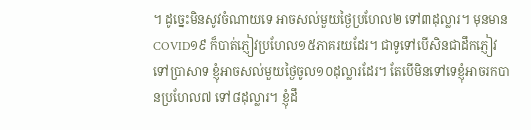។ ដូច្នេះមិនសូវចំណាយទេ អាចសល់មួយថ្ងៃប្រហែល២ ទៅ៣ដុល្លារ។ មុនមាន COVID១៩ ក៏បាត់ភ្ញៀវប្រហែល១៥ភាគរយដែរ។ ជាទូទៅបើសិនជាដឹកភ្ញៀវទៅប្រាសាទ ខ្ញុំអាចសល់មួយថ្ងៃចូល១០ដុល្លារដែរ។ តែបើមិនទៅទេខ្ញុំអាចរកបានប្រហែល៧ ទៅ៨ដុល្លារ។ ខ្ញុំដឹ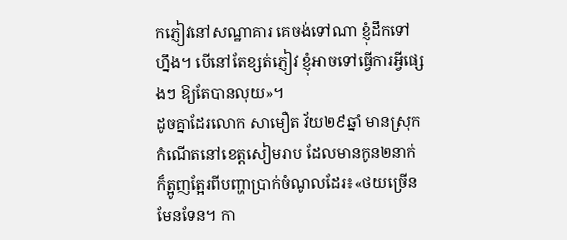កភ្ញៀវនៅសណ្ឋាគារ គេចង់ទៅណា ខ្ញុំដឹកទៅហ្នឹង។ បើនៅតែខ្សត់ភ្ញៀវ ខ្ញុំអាចទៅធ្វើការអ្វីផ្សេងៗ ឱ្យតែបានលុយ»។
ដូចគ្នាដែរលោក សាមឿត វ័យ២៩ឆ្នាំ មានស្រុកកំណើតនៅខេត្តសៀមរាប ដែលមានកូន២នាក់ ក៏ត្អូញត្អែរពីបញ្ហាប្រាក់ចំណូលដែរ៖«ថយច្រើនមែនទែន។ កា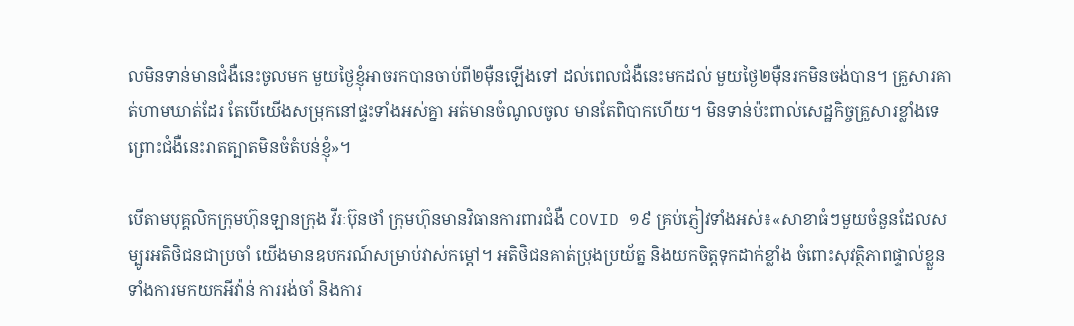លមិនទាន់មានជំងឺនេះចូលមក មួយថ្ងៃខ្ញុំអាចរកបានចាប់ពី២ម៉ឺនឡើងទៅ ដល់ពេលជំងឺនេះមកដល់ មួយថ្ងៃ២ម៉ឺនរកមិនចង់បាន។ គ្រួសារគាត់ហាមឃាត់ដែរ តែបើយើងសម្រុកនៅផ្ទះទាំងអស់គ្នា អត់មានចំណូលចូល មានតែពិបាកហើយ។ មិនទាន់ប៉ះពាល់សេដ្ឋកិច្ចគ្រួសារខ្លាំងទេ ព្រោះជំងឺនេះរាតត្បាតមិនចំតំបន់ខ្ញុំ»។

បើតាមបុគ្គលិកក្រុមហ៊ុនឡានក្រុង វីរៈប៊ុនថាំ ក្រុមហ៊ុនមានវិធានការពារជំងឺ COVID ១៩ គ្រប់ភ្ញៀវទាំងអស់៖«សាខាធំៗមួយចំនួនដែលសម្បូរអតិថិជនជាប្រចាំ យើងមានឧបករណ៍សម្រាប់វាស់កម្ដៅ។ អតិថិជនគាត់ប្រុងប្រយ័ត្ន និងយកចិត្តទុកដាក់ខ្លាំង ចំពោះសុវត្ថិភាពផ្ទាល់ខ្លួន ទាំងការមកយកអីវ៉ាន់ ការរង់ចាំ និងការ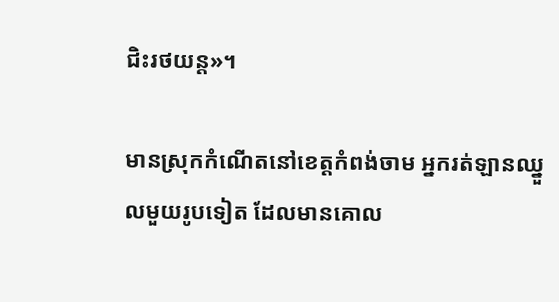ជិះរថយន្ត»។

មានស្រុកកំណើតនៅខេត្តកំពង់ចាម អ្នករត់ឡានឈ្នួលមួយរូបទៀត ដែលមានគោល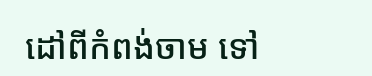ដៅពីកំពង់ចាម ទៅ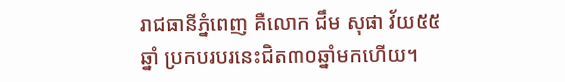រាជធានីភ្នំពេញ គឺលោក ជឹម សុផា វ័យ៥៥ឆ្នាំ ប្រកបរបរនេះជិត៣០ឆ្នាំមកហើយ។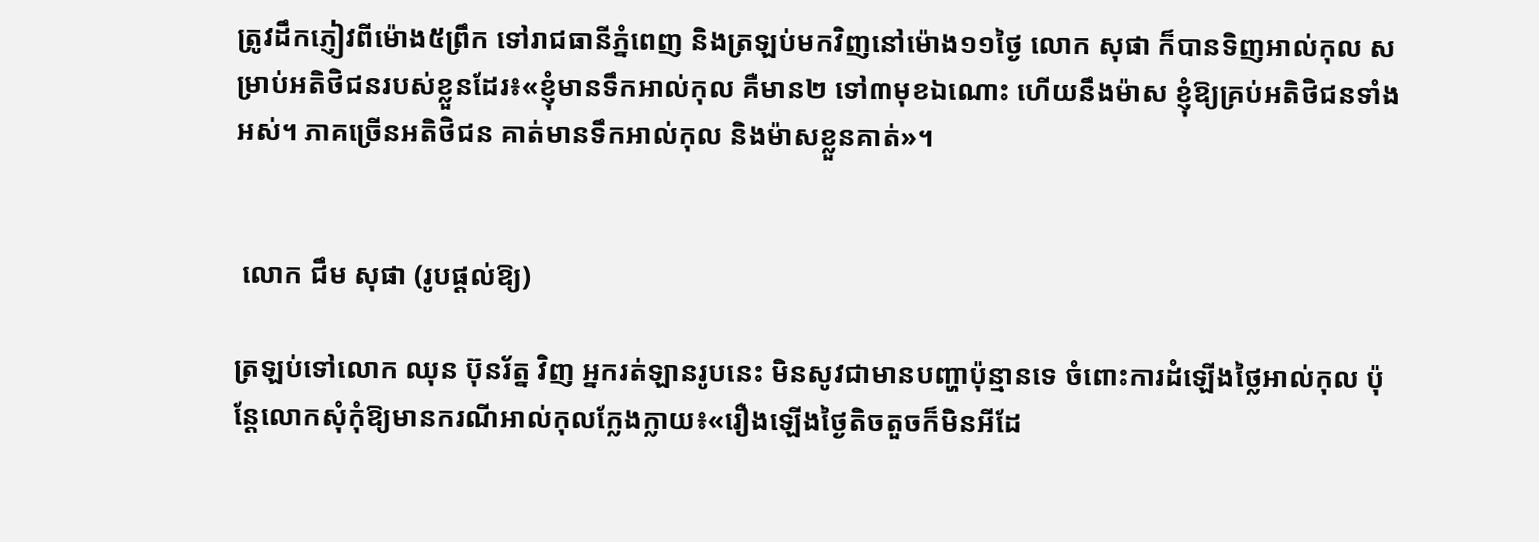ត្រូវដឹកភ្ញៀវពីម៉ោង៥ព្រឹក ទៅរាជធានីភ្នំពេញ និងត្រឡប់មកវិញនៅម៉ោង១១ថ្ងៃ លោក សុផា ក៏បានទិញអាល់កុល សម្រាប់អតិថិជនរបស់ខ្លួនដែរ៖«ខ្ញុំមានទឹកអាល់កុល គឺមាន២ ទៅ៣មុខឯណោះ ហើយនឹងម៉ាស ខ្ញុំឱ្យគ្រប់អតិថិជនទាំងអស់។ ភាគច្រើនអតិថិជន គាត់មានទឹកអាល់កុល និងម៉ាសខ្លួនគាត់»។


 លោក ជឹម សុផា (រូបផ្ដល់ឱ្យ)

ត្រឡប់ទៅលោក ឈុន ប៊ុនរ័ត្ន វិញ អ្នករត់ឡានរូបនេះ មិនសូវជាមានបញ្ហាប៉ុន្មានទេ ចំពោះការដំឡើងថ្លៃអាល់កុល ប៉ុន្តែលោកសុំកុំឱ្យមានករណីអាល់កុលក្លែងក្លាយ៖«រឿងឡើងថ្ងៃតិចតួចក៏មិនអីដែ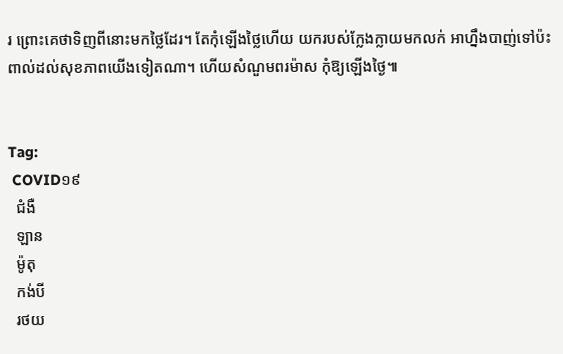រ ព្រោះគេថាទិញពីនោះមកថ្លៃដែរ។ តែកុំឡើងថ្លៃហើយ យករបស់ក្លែងក្លាយមកលក់ អាហ្នឹងបាញ់ទៅប៉ះពាល់ដល់សុខភាពយើងទៀតណា។ ហើយសំណួមពរម៉ាស កុំឱ្យឡើងថ្ងៃ៕


Tag:
 COVID១៩
  ជំងឺ
  ឡាន
  ម៉ូតុ
  កង់បី
  រថយ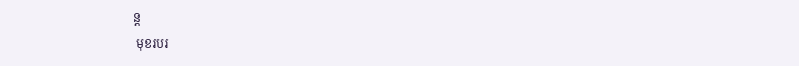ន្ត
 មុខរបរ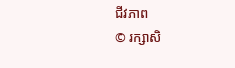ជីវភាព
© រក្សាសិ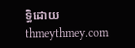ទ្ធិដោយ thmeythmey.com